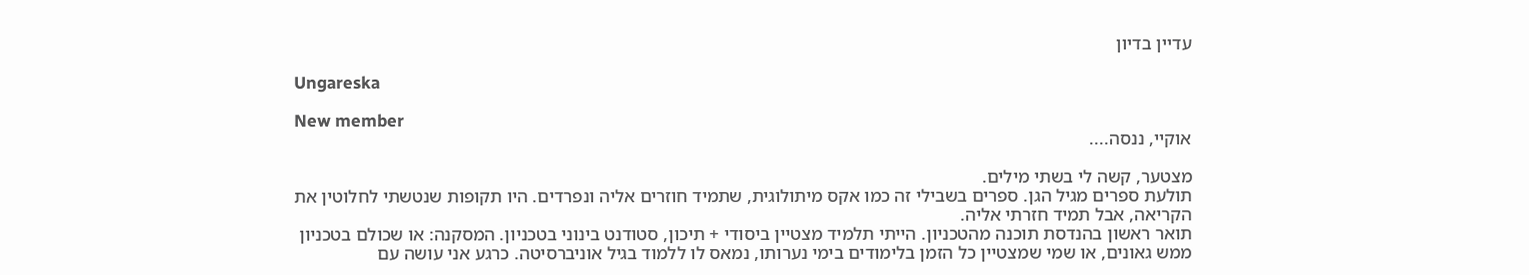עדיין בדיון

Ungareska

New member
אוקיי, ננסה....

מצטער, קשה לי בשתי מילים.
תולעת ספרים מגיל הגן. ספרים בשבילי זה כמו אקס מיתולוגית, שתמיד חוזרים אליה ונפרדים. היו תקופות שנטשתי לחלוטין את הקריאה, אבל תמיד חזרתי אליה.
תואר ראשון בהנדסת תוכנה מהטכניון. הייתי תלמיד מצטיין ביסודי + תיכון, סטודנט בינוני בטכניון. המסקנה: או שכולם בטכניון ממש גאונים, או שמי שמצטיין כל הזמן בלימודים בימי נערותו, נמאס לו ללמוד בגיל אוניברסיטה. כרגע אני עושה עם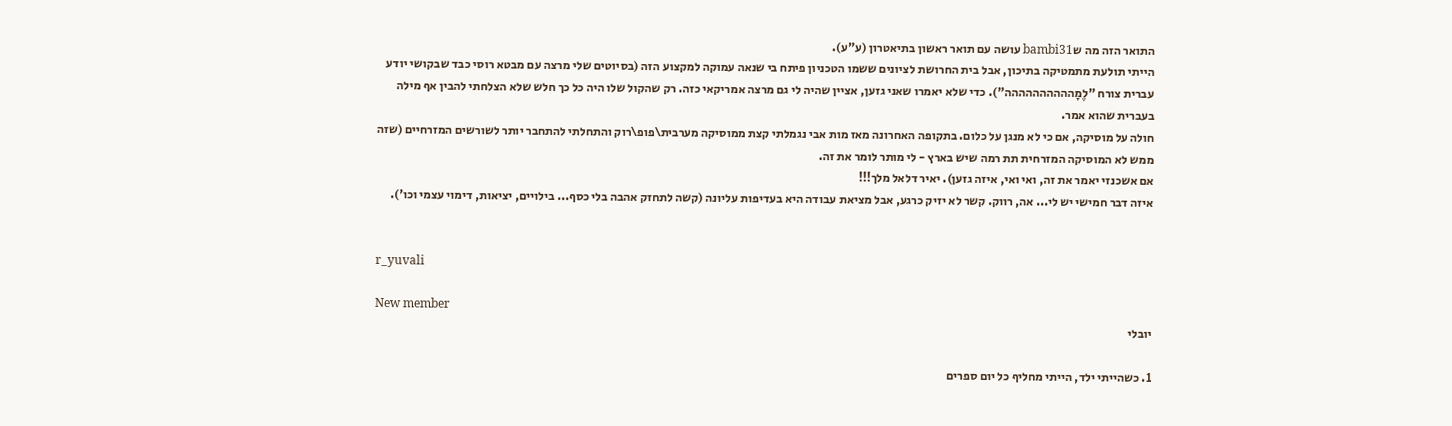התואר הזה מה שbambi31 עושה עם תואר ראשון בתיאטרון (ע"ע).
הייתי תולעת מתמטיקה בתיכון, אבל בית החרושת לציונים ששמו הטכניון פיתח בי שנאה עמוקה למקצוע הזה (בסיוטים שלי מרצה עם מבטא רוסי כבד שבקושי יודע עברית צורח "לֶמָהההההההההה"). כדי שלא יאמרו שאני גזען, אציין שהיה לי גם מרצה אמריקאי כזה. רק שהקול שלו היה כל כך חלש שלא הצלחתי להבין אף מילה בעברית שהוא אמר.
חולה על מוסיקה, אם כי לא מנגן על כלום. בתקופה האחרונה מאז מות אבי נגמלתי קצת ממוסיקה מערבית\פופ\רוק והתחלתי להתחבר יותר לשורשים המזרחיים (שזה ממש לא המוסיקה המזרחית תת רמה שיש בארץ - לי מותר לומר את זה.
אם אשכנזי יאמר את זה, ואי ואי, איזה גזען). יאיר דלאל מלך!!!
איזה דבר חמישי יש לי... אה, רווק. קשר לא יזיק כרגע, אבל מציאת עבודה היא בעדיפות עליונה (קשה לתחזק אהבה בלי כסף... בילויים, יציאות, דימוי עצמי וכו').


r_yuvali

New member
יובלי

1. כשהייתי ילד, הייתי מחליף כל יום ספרים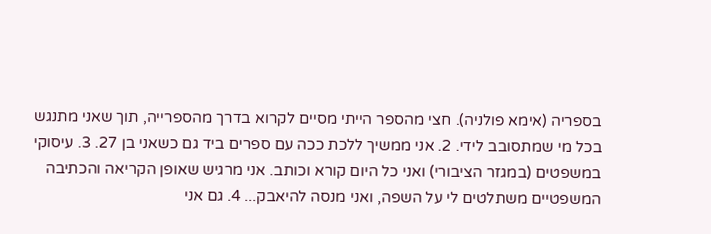בספריה (אימא פולניה). חצי מהספר הייתי מסיים לקרוא בדרך מהספרייה, תוך שאני מתנגש בכל מי שמתסובב לידי. 2. אני ממשיך ללכת ככה עם ספרים ביד גם כשאני בן 27. 3. עיסוקי במשפטים (במגזר הציבורי) ואני כל היום קורא וכותב. אני מרגיש שאופן הקריאה והכתיבה המשפטיים משתלטים לי על השפה, ואני מנסה להיאבק... 4. גם אני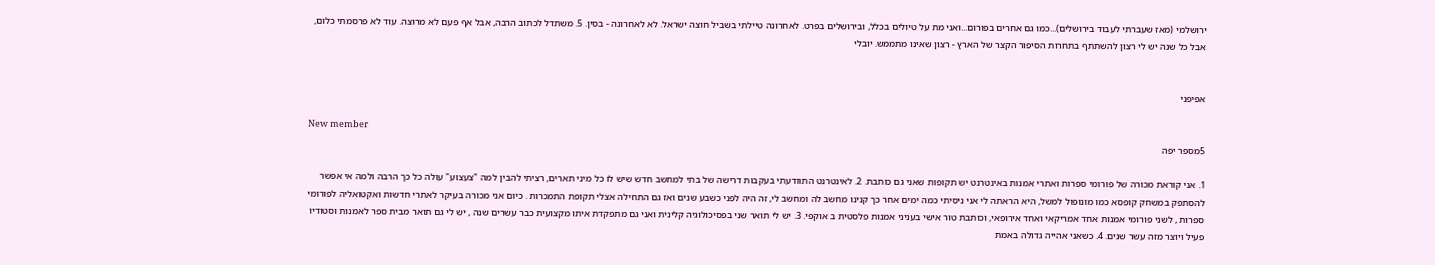ירושלמי (מאז שעברתי לעבוד בירושלים)...כמו גם אחרים בפורום...ואני מת על טיולים בכלל, ובירושלים בפרט. לאחרונה טיילתי בשביל חוצה ישראל. לא לאחרונה - בסין. 5. משתדל לכתוב הרבה, אבל אף פעם לא מרוצה. עוד לא פרסמתי כלום, אבל כל שנה יש לי רצון להשתתף בתחרות הסיפור הקצר של הארץ - רצון שאינו מתממש. יובלי


אפיפני

New member
5מספר יפה

1. אני קוראת מכורה של פורומי ספרות ואתרי אמנות באינטרנט יש תקופות שאני גם כותבת. 2. לאינטרנט התוודעתי בעקבות דרישה של בתי למחשב חדש שיש לו כל מיני תארים, רציתי להבין למה "צעצוע" עולה כל כך הרבה ולמה אי אפשר להסתפק במשחק קופסא כמו מונופול למשל, היא הראתה לי אני ניסיתי כמה ימים אחר כך קנינו מחשב לה ומחשב לי, זה היה לפני כשבע שנים ואז גם התחילה אצלי תקופת התמכרות . כיום אני מכורה בעיקר לאתרי חדשות ואקטואליה לפורומי ספרות , לשני פורומי אמנות אחד אמריקאי ואחד אירופאי, וכותבת טור אישי בעניני אמנות פלסטית ב אוקפי. 3. יש לי תואר שני בפסיכולוגיה קלינית ואני גם מתפקדת איתו מקצועית כבר עשרים שנה , יש לי גם תואר מבית ספר לאמנות וסטודיו פעיל ויוצר מזה עשר שנים. 4. כשאני אהייה גדולה באמת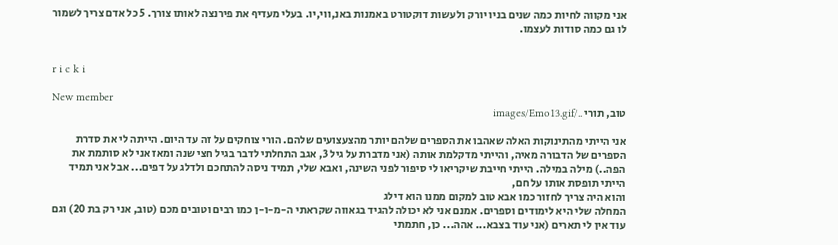אני מקווה לחיות כמה שנים בניו יורק ולעשות דוקטורט באמנות באנ,ווי,יו. בעלי מעדיף את פירנצה לאותו צורך. 5 כל אדם צריך לשמור לו גם כמה סודות לעצמו.


r i c k i

New member
טוב, תורי ../images/Emo13.gif

אני הייתי מהתינוקות האלה שאהבו את הספרים שלהם יותר מהצעצועים שלהם. הורי צוחקים על זה עד היום. הייתה לי את סדרת הספרים של הדבורה מאיה, והייתי מדקלמת אותה (אני מדברת על גיל 3, אגב התחלתי לדבר בגיל חצי שנה ומאז אני לא סותמת את הפה..) מילה במילה. הייתי חייבת שיקריאו לי סיפור לפני השינה, ואבא שלי, תמיד ניסה להתחכם ולדלג על דפים... אבל אני תמיד הייתי תופסת אותו על חם,
והוא היה צריך לחזור כמו אבא טוב למקום ממנו הוא דילג
המחלה שלי היא לימודים וספרים. אמנם אני לא יכולה להגיד בגאווה שקראתי ה-מ-ו-ן כמו רבים וטובים מכם (טוב, אני רק בת 20) וגם עוד אין לי תארים (אני עוד בצבא... אהה... כן, חתמתי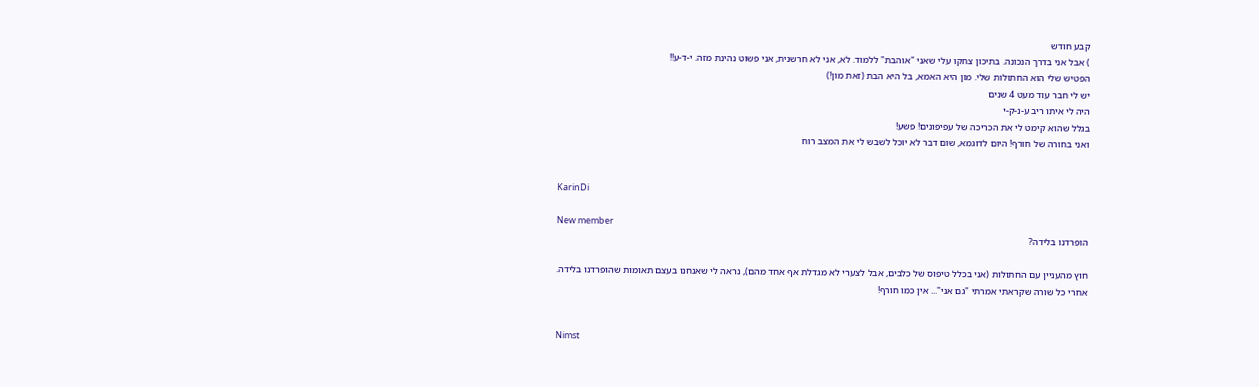קבע חודש
) אבל אני בדרך הנכונה. בתיכון צחקו עלי שאני "אוהבת" ללמוד. לא, אני לא חרשנית, אני פשוט נהינת מזה. י-ד-ע!!
הפטיש שלי הוא החתולות שלי. מון היא האמא, בל היא הבת (זאת מון!)
יש לי חבר עוד מעט 4 שנים
היה לי איתו ריב ע-נ-ק-י
בגלל שהוא קימט לי את הכריכה של עפיפונים! פשע!
ואני בחורה של חורף! היום לדוגמא, שום דבר לא יוכל לשבש לי את המצב רוח


KarinDi

New member
הופרדנו בלידה?

חוץ מהעניין עם החתולות (אני בכלל טיפוס של כלבים, אבל לצערי לא מגדלת אף אחד מהם), נראה לי שאנחנו בעצם תאומות שהופרדנו בלידה. אחרי כל שורה שקראתי אמרתי "גם אני"... אין כמו חורף!


Nimst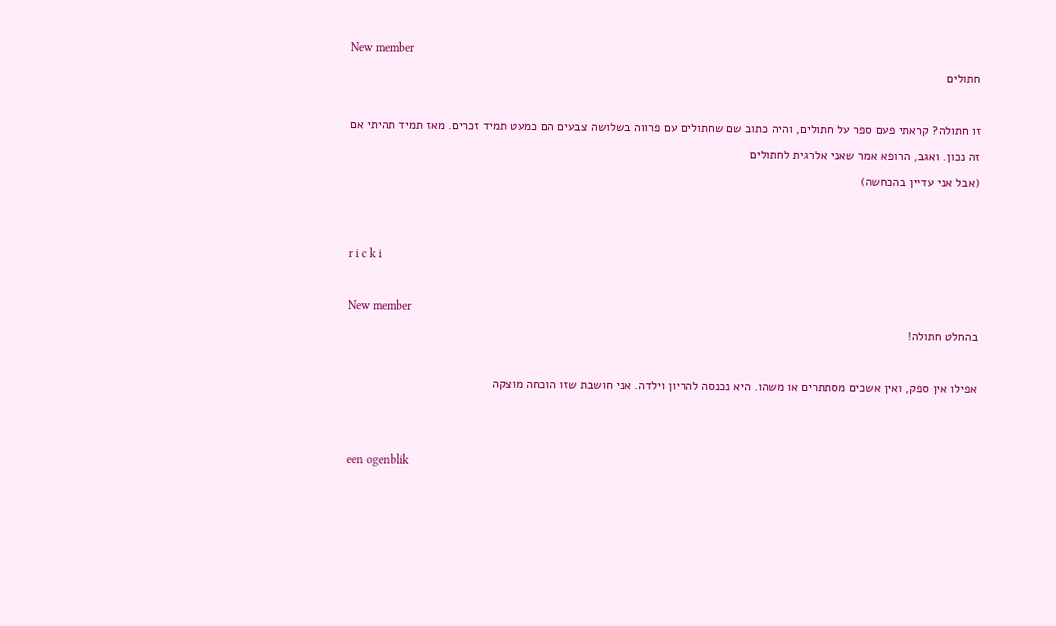New member
חתולים

זו חתולה? קראתי פעם ספר על חתולים, והיה כתוב שם שחתולים עם פרווה בשלושה צבעים הם כמעט תמיד זכרים. מאז תמיד תהיתי אם זה נכון. ואגב, הרופא אמר שאני אלרגית לחתולים
(אבל אני עדיין בהכחשה)


r i c k i

New member
בהחלט חתולה!

אפילו אין ספק, ואין אשכים מסתתרים או משהו. היא נכנסה להריון וילדה. אני חושבת שזו הוכחה מוצקה


een ogenblik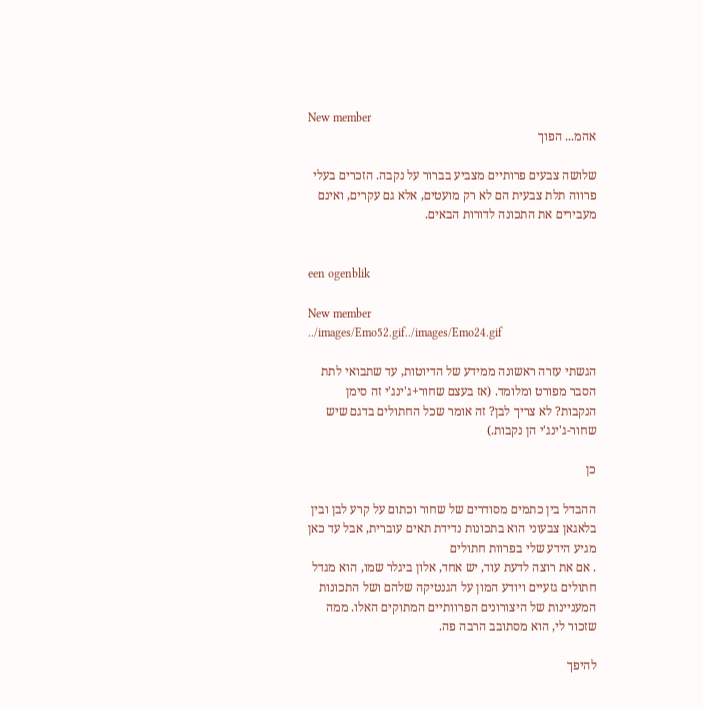New member
אהמ... הפוך

שלושה צבעים פרותיים מצביע בברור על נקבה. הזכרים בעלי פרווה תלת צבעית הם לא רק מועטים, אלא גם עקרים, ואינם מעבירים את התכונה לדורות הבאים.


een ogenblik

New member
../images/Emo52.gif../images/Emo24.gif

הגשתי עזרה ראשונה ממידע של הדיוטות, עד שתבואי לתת הסבר מפורט ומלומד. (אז בעצם שחור+ג'ינג'י זה סימן הנקבות? לא צריך לבן? זה אומר שכל החתולים בדגם שיש שחור-ג'ינג'י הן נקבות.)

כן

ההבדל בין כתמים מסודרים של שחור וכתום על קרע לבן ובין בלאגאן צבעוני הוא בתכונות נדידת תאים עוברית, אבל עד כאן מגיע הידע שלי בפרוות חתולים
. אם את רוצה לדעת עוד, יש אחד, אלון ביגלר שמו, הוא מגדל חתולים גזעיים ויודע המון על הגנטיקה שלהם ושל התכונות המעניינות של היצורונים הפרוותיים המתוקים האלו. ממה שזכור לי, הוא מסתובב הרבה פה.

להיפך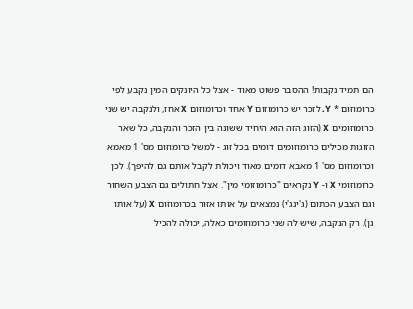הם תמיד נקבות! ההסבר פשוט מאוד - אצל כל היונקים המין נקבע לפי כרומוזום * Y. לזכר יש כרומוזום Y אחד וכרומוזום X אחז, ולנקבה יש שני כרומוזומים X (הזוג הזה הוא היחיד ששונה בין הזכר והנקבה, כל שאר הזוגות מכילים כרומוזומים דומים בכל זוג - למשל כרומוזום מס' 1 מאמא וכרומוזום מס' 1 מאבא דומים מאוד ויכולת לקבל אותם גם להיפך). לכן כרומוזומי X ו- Y נקראים "כרומוזומי מין". אצל חתולים גם הצבע השחור וגם הצבע הכתום (ג'ינג'י) נמצאים על אותו אזור בכרומוזום X (על אותו גן). רק הנקבה, שיש לה שני כרומוזומים כאלה, יכולה להכיל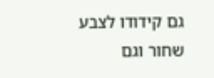גם קידודו לצבע שחור וגם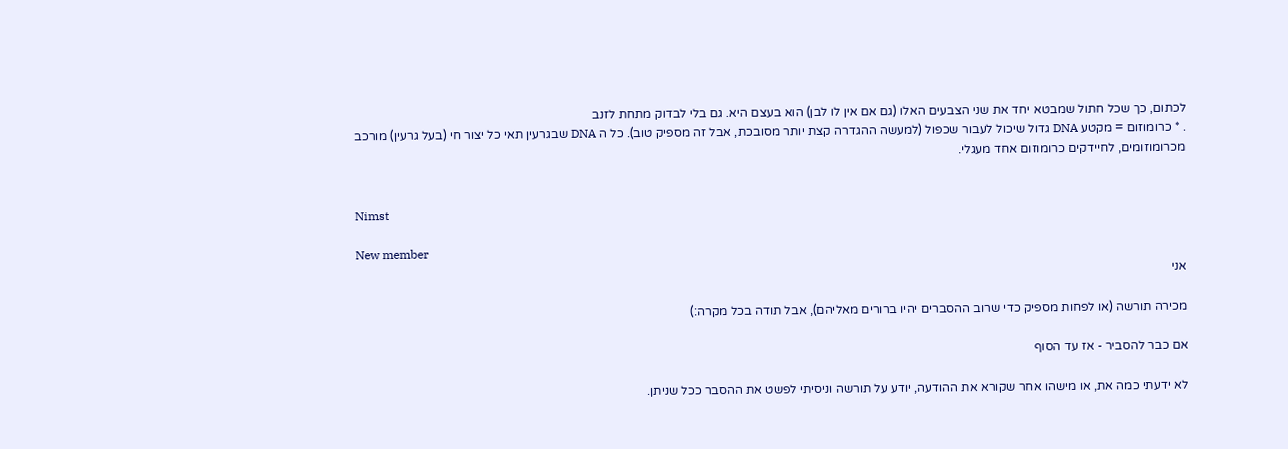לכתום, כך שכל חתול שמבטא יחד את שני הצבעים האלו (גם אם אין לו לבן) הוא בעצם היא. גם בלי לבדוק מתחת לזנב
. * כרומוזום = מקטע DNA גדול שיכול לעבור שכפול (למעשה ההגדרה קצת יותר מסובכת, אבל זה מספיק טוב). כל ה DNA שבגרעין תאי כל יצור חי (בעל גרעין) מורכב מכרומוזומים, לחיידקים כרומוזום אחד מעגלי.


Nimst

New member
אני

מכירה תורשה (או לפחות מספיק כדי שרוב ההסברים יהיו ברורים מאליהם), אבל תודה בכל מקרה:)

אם כבר להסביר - אז עד הסוף

לא ידעתי כמה את, או מישהו אחר שקורא את ההודעה, יודע על תורשה וניסיתי לפשט את ההסבר ככל שניתן.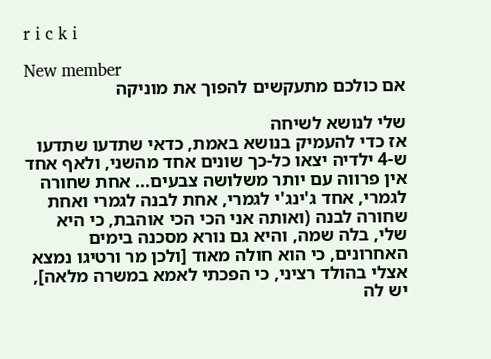r i c k i

New member
אם כולכם מתעקשים להפוך את מוניקה

שלי לנושא לשיחה
אז כדי להעמיק בנושא באמת, כדאי שתדעו שתדעו ש-4 ילדיה יצאו כל-כך שונים אחד מהשני, ולאף אחד אין פרווה עם יותר משלושה צבעים... אחת שחורה לגמרי, אחד ג'ינג'י לגמרי, אחת לבנה לגמרי ואחת שחורה לבנה (ואותה אני הכי הכי אוהבת, כי היא שלי, בלה שמה, והיא גם נורא מסכנה בימים האחרונים, כי הוא חולה מאוד [ולכן מר ורטיגו נמצא אצלי בהולד רציני, כי הפכתי לאמא במשרה מלאה], יש לה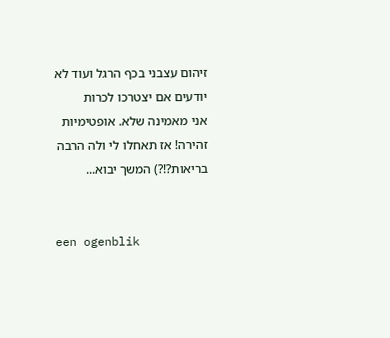זיהום עצבני בכף הרגל ועוד לא יודעים אם יצטרכו לכרות
אני מאמינה שלא. אופטימיות זהירה! אז תאחלו לי ולה הרבה בריאות?!?) המשך יבוא...


een ogenblik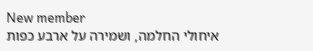New member
איחולי החלמה, ושמירה על ארבע כפות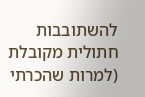להשתובבות חתולית מקובלת (למרות שהכרתי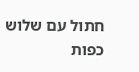חתול עם שלוש כפות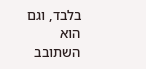בלבד, וגם הוא השתובב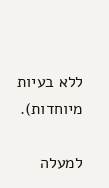ללא בעיות מיוחדות).

למעלה